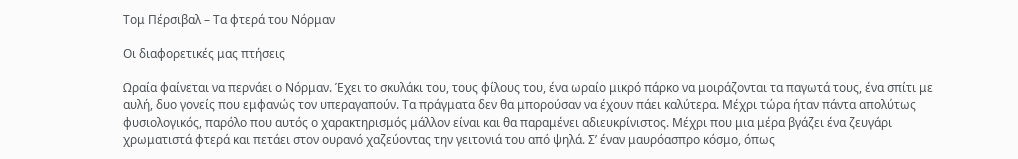Τομ Πέρσιβαλ – Τα φτερά του Νόρμαν

Οι διαφορετικές μας πτήσεις

Ωραία φαίνεται να περνάει ο Νόρμαν. Έχει το σκυλάκι του, τους φίλους του, ένα ωραίο μικρό πάρκο να μοιράζονται τα παγωτά τους, ένα σπίτι με αυλή, δυο γονείς που εμφανώς τον υπεραγαπούν. Τα πράγματα δεν θα μπορούσαν να έχουν πάει καλύτερα. Μέχρι τώρα ήταν πάντα απολύτως φυσιολογικός, παρόλο που αυτός ο χαρακτηρισμός μάλλον είναι και θα παραμένει αδιευκρίνιστος. Μέχρι που μια μέρα βγάζει ένα ζευγάρι χρωματιστά φτερά και πετάει στον ουρανό χαζεύοντας την γειτονιά του από ψηλά. Σ’ έναν μαυρόασπρο κόσμο, όπως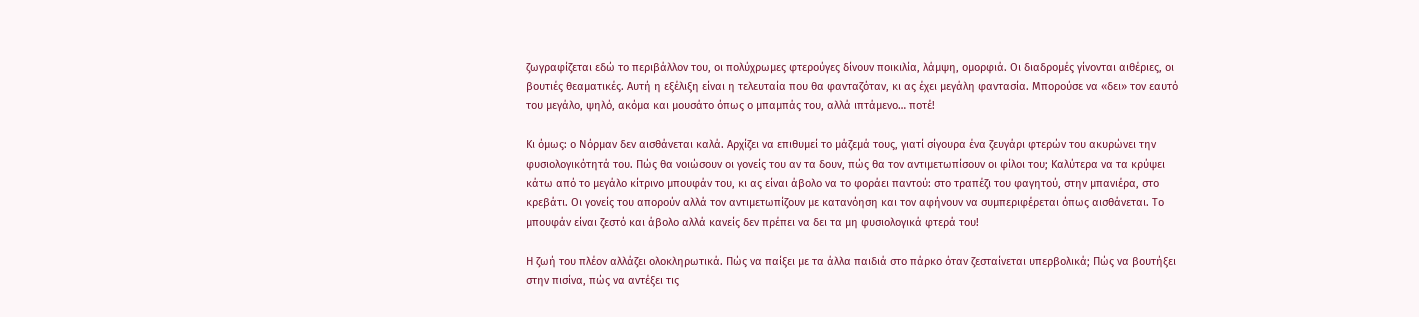ζωγραφίζεται εδώ το περιβάλλον του, οι πολύχρωμες φτερούγες δίνουν ποικιλία, λάμψη, ομορφιά. Οι διαδρομές γίνονται αιθέριες, οι βουτιές θεαματικές. Αυτή η εξέλιξη είναι η τελευταία που θα φανταζόταν, κι ας έχει μεγάλη φαντασία. Μπορούσε να «δει» τον εαυτό του μεγάλο, ψηλό, ακόμα και μουσάτο όπως ο μπαμπάς του, αλλά ιπτάμενο… ποτέ!

Κι όμως: ο Νόρμαν δεν αισθάνεται καλά. Αρχίζει να επιθυμεί το μάζεμά τους, γιατί σίγουρα ένα ζευγάρι φτερών του ακυρώνει την φυσιολογικότητά του. Πώς θα νοιώσουν οι γονείς του αν τα δουν, πώς θα τον αντιμετωπίσουν οι φίλοι του; Καλύτερα να τα κρύψει κάτω από το μεγάλο κίτρινο μπουφάν του, κι ας είναι άβολο να το φοράει παντού: στο τραπέζι του φαγητού, στην μπανιέρα, στο κρεβάτι. Οι γονείς του απορούν αλλά τον αντιμετωπίζουν με κατανόηση και τον αφήνουν να συμπεριφέρεται όπως αισθάνεται. Το μπουφάν είναι ζεστό και άβολο αλλά κανείς δεν πρέπει να δει τα μη φυσιολογικά φτερά του!

Η ζωή του πλέον αλλάζει ολοκληρωτικά. Πώς να παίξει με τα άλλα παιδιά στο πάρκο όταν ζεσταίνεται υπερβολικά; Πώς να βουτήξει στην πισίνα, πώς να αντέξει τις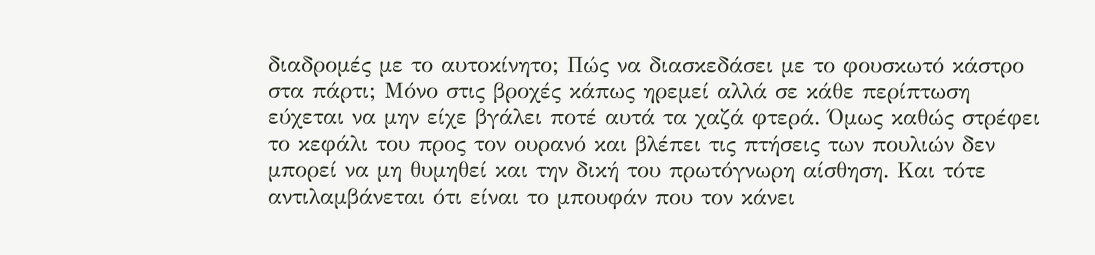διαδρομές με το αυτοκίνητο; Πώς να διασκεδάσει με το φουσκωτό κάστρο στα πάρτι; Μόνο στις βροχές κάπως ηρεμεί αλλά σε κάθε περίπτωση εύχεται να μην είχε βγάλει ποτέ αυτά τα χαζά φτερά. Όμως καθώς στρέφει το κεφάλι του προς τον ουρανό και βλέπει τις πτήσεις των πουλιών δεν μπορεί να μη θυμηθεί και την δική του πρωτόγνωρη αίσθηση. Και τότε αντιλαμβάνεται ότι είναι το μπουφάν που τον κάνει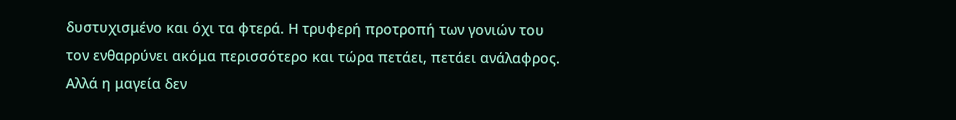δυστυχισμένο και όχι τα φτερά. Η τρυφερή προτροπή των γονιών του τον ενθαρρύνει ακόμα περισσότερο και τώρα πετάει, πετάει ανάλαφρος. Αλλά η μαγεία δεν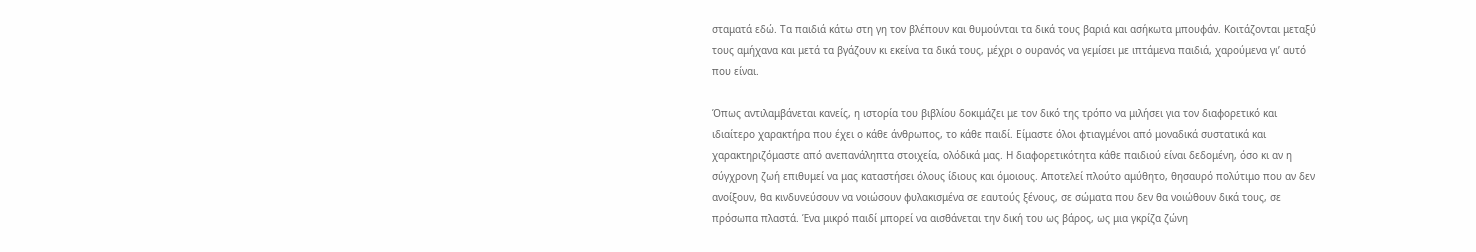σταματά εδώ. Τα παιδιά κάτω στη γη τον βλέπουν και θυμούνται τα δικά τους βαριά και ασήκωτα μπουφάν. Κοιτάζονται μεταξύ τους αμήχανα και μετά τα βγάζουν κι εκείνα τα δικά τους, μέχρι ο ουρανός να γεμίσει με ιπτάμενα παιδιά, χαρούμενα γι’ αυτό που είναι.

Όπως αντιλαμβάνεται κανείς, η ιστορία του βιβλίου δοκιμάζει με τον δικό της τρόπο να μιλήσει για τον διαφορετικό και ιδιαίτερο χαρακτήρα που έχει ο κάθε άνθρωπος, το κάθε παιδί. Είμαστε όλοι φτιαγμένοι από μοναδικά συστατικά και χαρακτηριζόμαστε από ανεπανάληπτα στοιχεία, ολόδικά μας. Η διαφορετικότητα κάθε παιδιού είναι δεδομένη, όσο κι αν η σύγχρονη ζωή επιθυμεί να μας καταστήσει όλους ίδιους και όμοιους. Αποτελεί πλούτο αμύθητο, θησαυρό πολύτιμο που αν δεν ανοίξουν, θα κινδυνεύσουν να νοιώσουν φυλακισμένα σε εαυτούς ξένους, σε σώματα που δεν θα νοιώθουν δικά τους, σε πρόσωπα πλαστά. Ένα μικρό παιδί μπορεί να αισθάνεται την δική του ως βάρος, ως μια γκρίζα ζώνη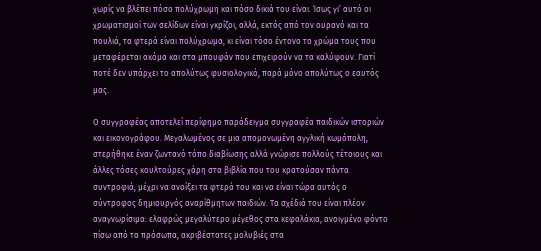χωρίς να βλέπει πόσο πολύχρωμη και πόσο δικιά του είναι. Ίσως γι’ αυτό οι χρωματισμοί των σελίδων είναι γκρίζοι, αλλά, εκτός από τον ουρανό και τα πουλιά, τα φτερά είναι πολύχρωμα, κι είναι τόσο έντονο το χρώμα τους που μεταφέρεται ακόμα και στα μπουφάν που επιχειρούν να τα καλύψουν. Γιατί ποτέ δεν υπάρχει το απολύτως φυσιολογικό, παρά μόνο απολύτως ο εαυτός μας.

Ο συγγραφέας αποτελεί περίφημο παράδειγμα συγγραφέα παιδικών ιστοριών και εικονογράφου. Μεγαλωμένος σε μια απομονωμένη αγγλική κωμόπολη, στερήθηκε έναν ζωντανό τόπο διαβίωσης αλλά γνώρισε πολλούς τέτοιους και άλλες τόσες κουλτούρες χάρη στα βιβλία που του κρατούσαν πάντα συντροφιά, μέχρι να ανοίξει τα φτερά του και να είναι τώρα αυτός ο σύντροφος δημιουργός αναρίθμητων παιδιών. Τα σχέδιά του είναι πλέον αναγνωρίσιμα: ελαφρώς μεγαλύτερο μέγεθος στα κεφαλάκια, ανοιγμένο φόντο πίσω από τα πρόσωπα, ακριβέστατες μολυβιές στα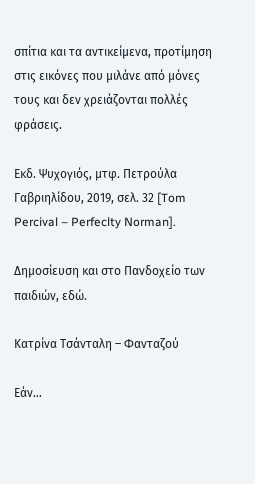σπίτια και τα αντικείμενα, προτίμηση στις εικόνες που μιλάνε από μόνες τους και δεν χρειάζονται πολλές φράσεις.

Εκδ. Ψυχογιός, μτφ. Πετρούλα Γαβριηλίδου, 2019, σελ. 32 [Tom Percival – Perfeclty Norman].

Δημοσίευση και στο Πανδοχείο των παιδιών, εδώ.

Κατρίνα Τσάνταλη – Φανταζού

Εάν…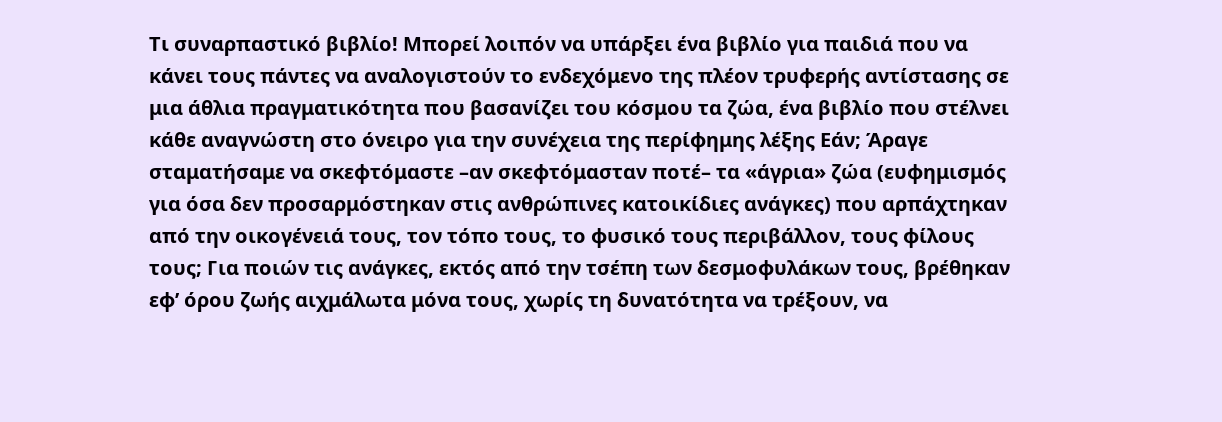Τι συναρπαστικό βιβλίο! Μπορεί λοιπόν να υπάρξει ένα βιβλίο για παιδιά που να κάνει τους πάντες να αναλογιστούν το ενδεχόμενο της πλέον τρυφερής αντίστασης σε μια άθλια πραγματικότητα που βασανίζει του κόσμου τα ζώα, ένα βιβλίο που στέλνει κάθε αναγνώστη στο όνειρο για την συνέχεια της περίφημης λέξης Εάν; Άραγε σταματήσαμε να σκεφτόμαστε –αν σκεφτόμασταν ποτέ– τα «άγρια» ζώα (ευφημισμός για όσα δεν προσαρμόστηκαν στις ανθρώπινες κατοικίδιες ανάγκες) που αρπάχτηκαν από την οικογένειά τους, τον τόπο τους, το φυσικό τους περιβάλλον, τους φίλους τους; Για ποιών τις ανάγκες, εκτός από την τσέπη των δεσμοφυλάκων τους, βρέθηκαν εφ’ όρου ζωής αιχμάλωτα μόνα τους, χωρίς τη δυνατότητα να τρέξουν, να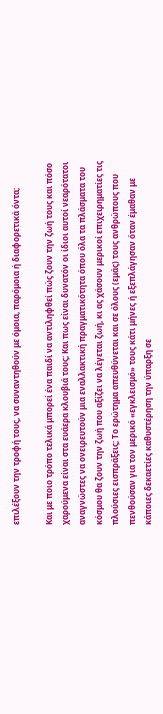επιλέξουν την τροφή τους, να συναντηθούν με όμοια, παρόμοια ή διαφορετικά όντα;

Και με ποιο τρόπο τελικά μπορεί ένα παιδί να αντιληφθεί πώς ζουν την ζωή τους και πόσο χαρούμενα είναι στα ευάερα κλουβιά τους; Και πως είναι δυνατόν οι ίδιοι αυτοί νεαρότατοι αναγνώστες να ονειρευτούν μια εναλλακτική πραγματικότητα όπου όλα τα πλάσματα του κόσμου θα ζουν την ζωή που αξίζει να λέγεται ζωή, κι ας χάσουν μερικοί επιχειρηματίες τις πλούσιες εισπράξεις; Το ερώτημα απευθύνεται και σε όλους (εμάς) τους ανθρώπους που πενθούσαν για τον μερικό «εγκλεισμό» τους κάτι μήνες ή εξεπλάγησαν όταν έμαθαν με κάποιες δεκαετίες καθυστέρηση την ύπαρξη σε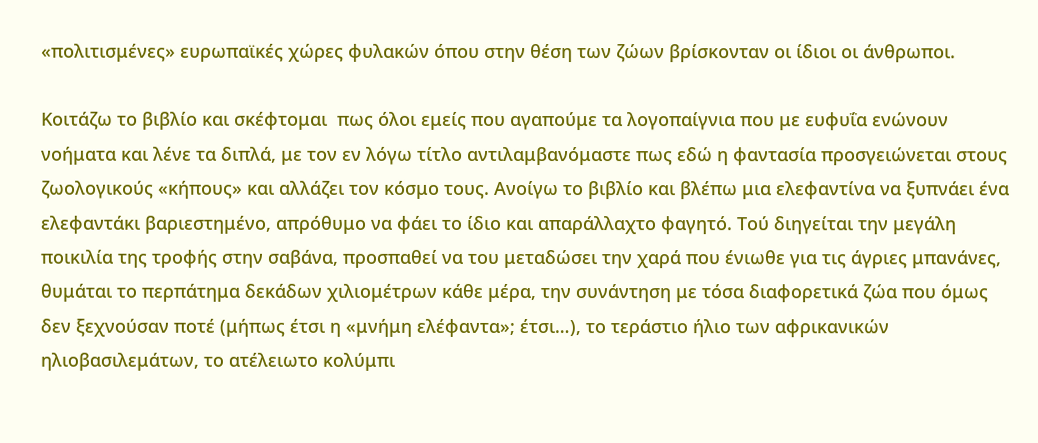«πολιτισμένες» ευρωπαϊκές χώρες φυλακών όπου στην θέση των ζώων βρίσκονταν οι ίδιοι οι άνθρωποι.

Κοιτάζω το βιβλίο και σκέφτομαι  πως όλοι εμείς που αγαπούμε τα λογοπαίγνια που με ευφυΐα ενώνουν νοήματα και λένε τα διπλά, με τον εν λόγω τίτλο αντιλαμβανόμαστε πως εδώ η φαντασία προσγειώνεται στους ζωολογικούς «κήπους» και αλλάζει τον κόσμο τους. Ανοίγω το βιβλίο και βλέπω μια ελεφαντίνα να ξυπνάει ένα ελεφαντάκι βαριεστημένο, απρόθυμο να φάει το ίδιο και απαράλλαχτο φαγητό. Τού διηγείται την μεγάλη ποικιλία της τροφής στην σαβάνα, προσπαθεί να του μεταδώσει την χαρά που ένιωθε για τις άγριες μπανάνες, θυμάται το περπάτημα δεκάδων χιλιομέτρων κάθε μέρα, την συνάντηση με τόσα διαφορετικά ζώα που όμως δεν ξεχνούσαν ποτέ (μήπως έτσι η «μνήμη ελέφαντα»; έτσι…), το τεράστιο ήλιο των αφρικανικών ηλιοβασιλεμάτων, το ατέλειωτο κολύμπι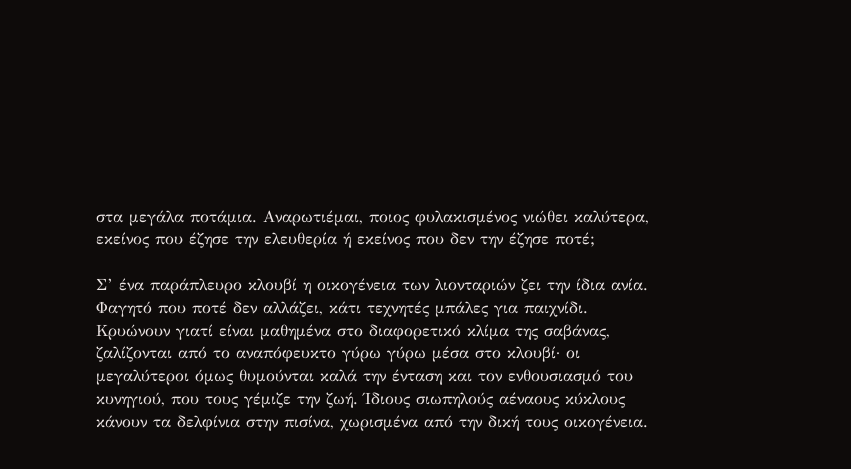στα μεγάλα ποτάμια. Αναρωτιέμαι, ποιος φυλακισμένος νιώθει καλύτερα, εκείνος που έζησε την ελευθερία ή εκείνος που δεν την έζησε ποτέ;

Σ’ ένα παράπλευρο κλουβί η οικογένεια των λιονταριών ζει την ίδια ανία. Φαγητό που ποτέ δεν αλλάζει, κάτι τεχνητές μπάλες για παιχνίδι. Κρυώνουν γιατί είναι μαθημένα στο διαφορετικό κλίμα της σαβάνας, ζαλίζονται από το αναπόφευκτο γύρω γύρω μέσα στο κλουβί· οι μεγαλύτεροι όμως θυμούνται καλά την ένταση και τον ενθουσιασμό του κυνηγιού, που τους γέμιζε την ζωή. Ίδιους σιωπηλούς αέναους κύκλους κάνουν τα δελφίνια στην πισίνα, χωρισμένα από την δική τους οικογένεια.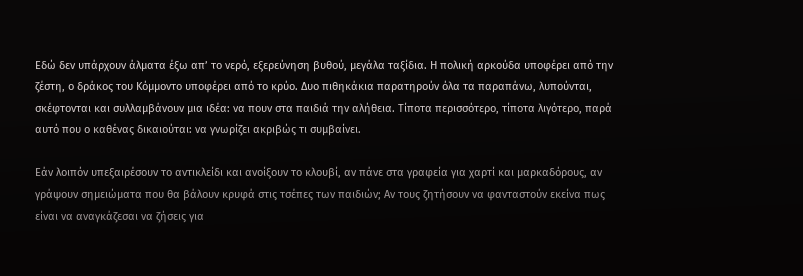Εδώ δεν υπάρχουν άλματα έξω απ’ το νερό, εξερεύνηση βυθού, μεγάλα ταξίδια. Η πολική αρκούδα υποφέρει από την ζέστη, ο δράκος του Κόμμοντο υποφέρει από το κρύο. Δυο πιθηκάκια παρατηρούν όλα τα παραπάνω, λυπούνται, σκέφτονται και συλλαμβάνουν μια ιδέα: να πουν στα παιδιά την αλήθεια. Τίποτα περισσότερο, τίποτα λιγότερο, παρά αυτό που ο καθένας δικαιούται: να γνωρίζει ακριβώς τι συμβαίνει.

Εάν λοιπόν υπεξαιρέσουν το αντικλείδι και ανοίξουν το κλουβί, αν πάνε στα γραφεία για χαρτί και μαρκαδόρους, αν γράψουν σημειώματα που θα βάλουν κρυφά στις τσέπες των παιδιών; Αν τους ζητήσουν να φανταστούν εκείνα πως είναι να αναγκάζεσαι να ζήσεις για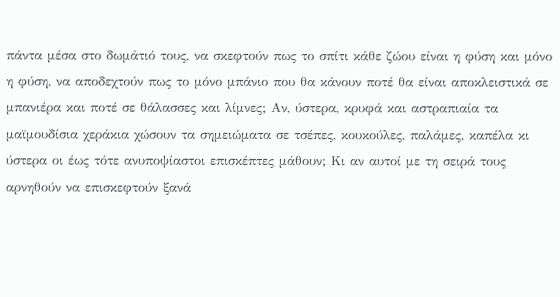πάντα μέσα στο δωμάτιό τους, να σκεφτούν πως το σπίτι κάθε ζώου είναι η φύση και μόνο η φύση, να αποδεχτούν πως το μόνο μπάνιο που θα κάνουν ποτέ θα είναι αποκλειστικά σε μπανιέρα και ποτέ σε θάλασσες και λίμνες; Αν, ύστερα, κρυφά και αστραπιαία τα μαϊμουδίσια χεράκια χώσουν τα σημειώματα σε τσέπες, κουκούλες, παλάμες, καπέλα κι ύστερα οι έως τότε ανυποψίαστοι επισκέπτες μάθουν; Κι αν αυτοί με τη σειρά τους αρνηθούν να επισκεφτούν ξανά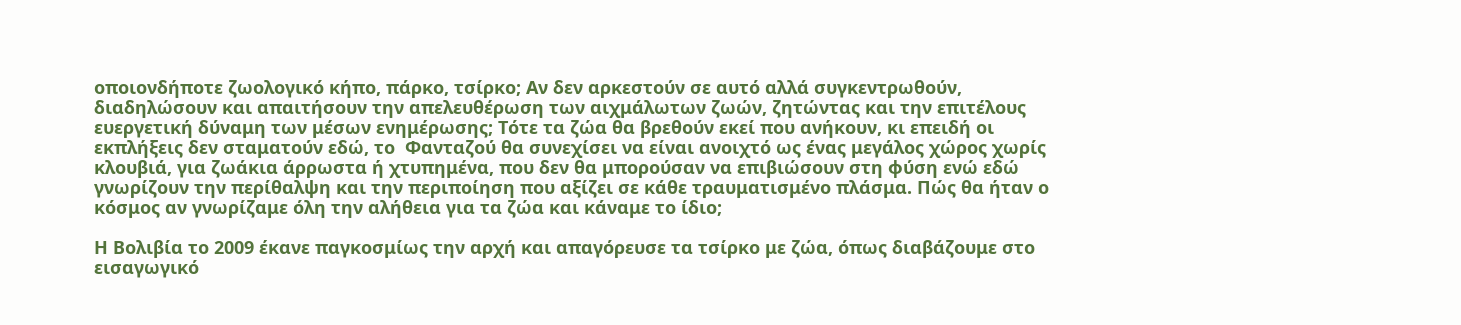οποιονδήποτε ζωολογικό κήπο, πάρκο, τσίρκο; Αν δεν αρκεστούν σε αυτό αλλά συγκεντρωθούν, διαδηλώσουν και απαιτήσουν την απελευθέρωση των αιχμάλωτων ζωών, ζητώντας και την επιτέλους ευεργετική δύναμη των μέσων ενημέρωσης; Τότε τα ζώα θα βρεθούν εκεί που ανήκουν, κι επειδή οι εκπλήξεις δεν σταματούν εδώ, το  Φανταζού θα συνεχίσει να είναι ανοιχτό ως ένας μεγάλος χώρος χωρίς κλουβιά, για ζωάκια άρρωστα ή χτυπημένα, που δεν θα μπορούσαν να επιβιώσουν στη φύση ενώ εδώ γνωρίζουν την περίθαλψη και την περιποίηση που αξίζει σε κάθε τραυματισμένο πλάσμα. Πώς θα ήταν ο κόσμος αν γνωρίζαμε όλη την αλήθεια για τα ζώα και κάναμε το ίδιο;

Η Βολιβία το 2009 έκανε παγκοσμίως την αρχή και απαγόρευσε τα τσίρκο με ζώα, όπως διαβάζουμε στο εισαγωγικό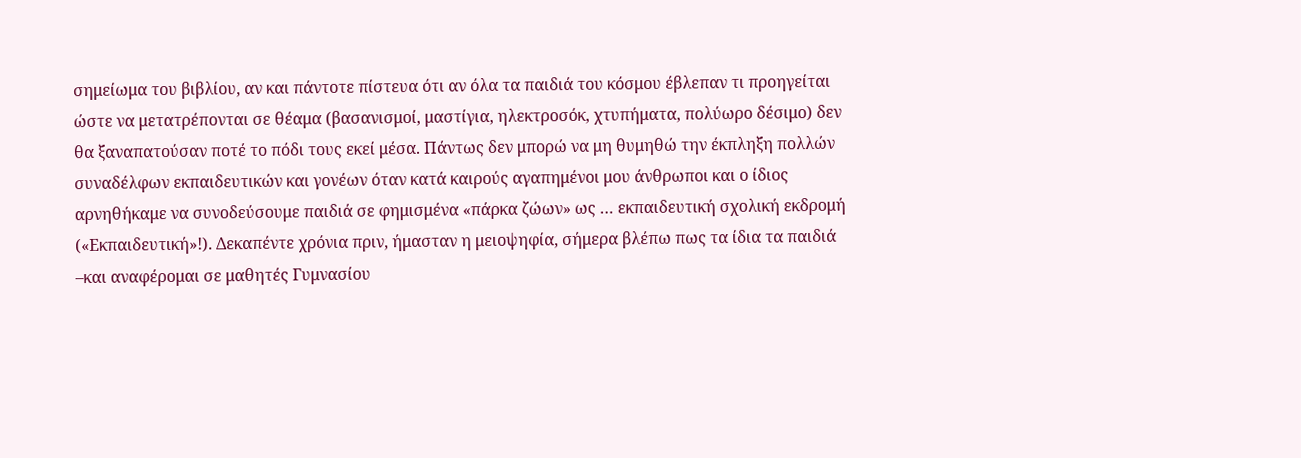σημείωμα του βιβλίου, αν και πάντοτε πίστευα ότι αν όλα τα παιδιά του κόσμου έβλεπαν τι προηγείται ώστε να μετατρέπονται σε θέαμα (βασανισμοί, μαστίγια, ηλεκτροσόκ, χτυπήματα, πολύωρο δέσιμο) δεν θα ξαναπατούσαν ποτέ το πόδι τους εκεί μέσα. Πάντως δεν μπορώ να μη θυμηθώ την έκπληξη πολλών συναδέλφων εκπαιδευτικών και γονέων όταν κατά καιρούς αγαπημένοι μου άνθρωποι και ο ίδιος αρνηθήκαμε να συνοδεύσουμε παιδιά σε φημισμένα «πάρκα ζώων» ως … εκπαιδευτική σχολική εκδρομή («Εκπαιδευτική»!). Δεκαπέντε χρόνια πριν, ήμασταν η μειοψηφία, σήμερα βλέπω πως τα ίδια τα παιδιά –και αναφέρομαι σε μαθητές Γυμνασίου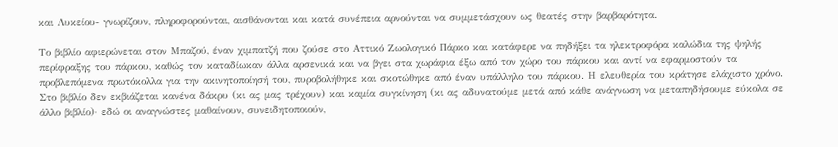και Λυκείου- γνωρίζουν, πληροφορούνται, αισθάνονται και κατά συνέπεια αρνούνται να συμμετάσχουν ως θεατές στην βαρβαρότητα.

Το βιβλίο αφιερώνεται στον Μπαζού, έναν χιμπατζή που ζούσε στο Αττικό Ζωολογικό Πάρκο και κατάφερε να πηδήξει τα ηλεκτροφόρα καλώδια της ψηλής περίφραξης του πάρκου, καθώς τον καταδίωκαν άλλα αρσενικά και να βγει στα χωράφια έξω από τον χώρο του πάρκου και αντί να εφαρμοστούν τα προβλεπόμενα πρωτόκολλα για την ακινητοποίησή του, πυροβολήθηκε και σκοτώθηκε από έναν υπάλληλο του πάρκου. Η ελευθερία του κράτησε ελάχιστο χρόνο. Στο βιβλίο δεν εκβιάζεται κανένα δάκρυ (κι ας μας τρέχουν) και καμία συγκίνηση (κι ας αδυνατούμε μετά από κάθε ανάγνωση να μεταπηδήσουμε εύκολα σε άλλο βιβλίο)· εδώ οι αναγνώστες μαθαίνουν, συνειδητοποιούν,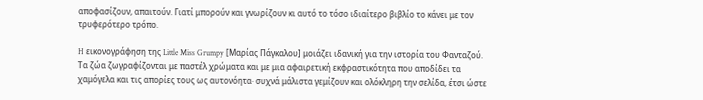αποφασίζουν, απαιτούν. Γιατί μπορούν και γνωρίζουν κι αυτό το τόσο ιδιαίτερο βιβλίο το κάνει με τον τρυφερότερο τρόπο.

H εικονογράφηση της Little Miss Grumpy [Μαρίας Πάγκαλου] μοιάζει ιδανική για την ιστορία του Φανταζού. Τα ζώα ζωγραφίζονται με παστέλ χρώματα και με μια αφαιρετική εκφραστικότητα που αποδίδει τα χαμόγελα και τις απορίες τους ως αυτονόητα· συχνά μάλιστα γεμίζουν και ολόκληρη την σελίδα, έτσι ώστε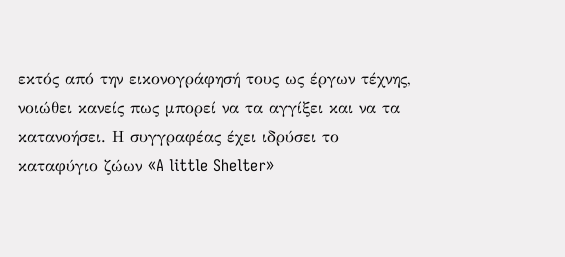εκτός από την εικονογράφησή τους ως έργων τέχνης, νοιώθει κανείς πως μπορεί να τα αγγίξει και να τα κατανοήσει. Η συγγραφέας έχει ιδρύσει το καταφύγιο ζώων «A little Shelter»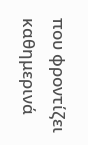που φροντίζει καθημερινά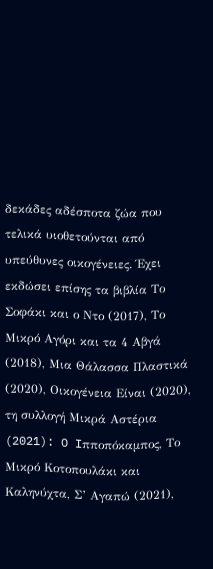δεκάδες αδέσποτα ζώα που τελικά υιοθετούνται από υπεύθυνες οικογένειες. Έχει εκδώσει επίσης τα βιβλία Το Σοφάκι και ο Ντο (2017), Το Μικρό Αγόρι και τα 4 Αβγά (2018), Μια Θάλασσα Πλαστικά (2020), Οικογένεια Είναι (2020), τη συλλογή Μικρά Αστέρια (2021): O Iπποπόκαμπος, Το Μικρό Κοτοπουλάκι και Καληνύχτα, Σ’ Αγαπώ (2021),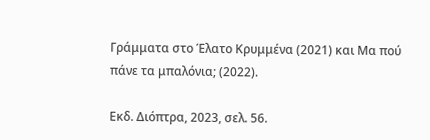Γράμματα στο Έλατο Κρυμμένα (2021) και Μα πού πάνε τα μπαλόνια; (2022).

Εκδ. Διόπτρα, 2023, σελ. 56.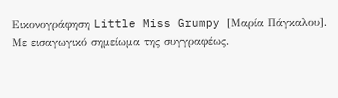Εικονογράφηση Little Miss Grumpy [Μαρία Πάγκαλου]. Με εισαγωγικό σημείωμα της συγγραφέως.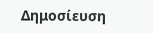Δημοσίευση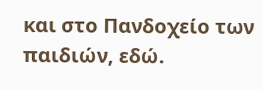και στο Πανδοχείο των παιδιών, εδώ.